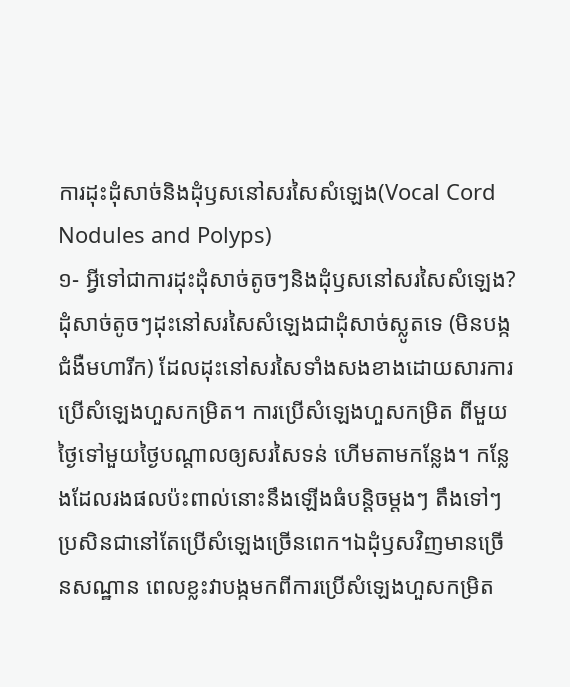ការដុះដុំសាច់និងដុំឫសនៅសរសៃសំឡេង(Vocal Cord Nodules and Polyps)
១- អ្វីទៅជាការដុះដុំសាច់តូចៗនិងដុំឫសនៅសរសៃសំឡេង?
ដុំសាច់តូចៗដុះនៅសរសៃសំឡេងជាដុំសាច់ស្លូតទេ (មិនបង្កជំងឺមហារីក) ដែលដុះនៅសរសៃទាំងសងខាងដោយសារការប្រើសំឡេងហួសកម្រិត។ ការប្រើសំឡេងហួសកម្រិត ពីមួយថ្ងៃទៅមួយថ្ងៃបណ្តាលឲ្យសរសៃទន់ ហើមតាមកន្លែង។ កន្លែងដែលរងផលប៉ះពាល់នោះនឹងឡើងធំបន្តិចម្តងៗ តឹងទៅៗប្រសិនជានៅតែប្រើសំឡេងច្រើនពេក។ឯដុំឫសវិញមានច្រើនសណ្ឋាន ពេលខ្លះវាបង្កមកពីការប្រើសំឡេងហួសកម្រិត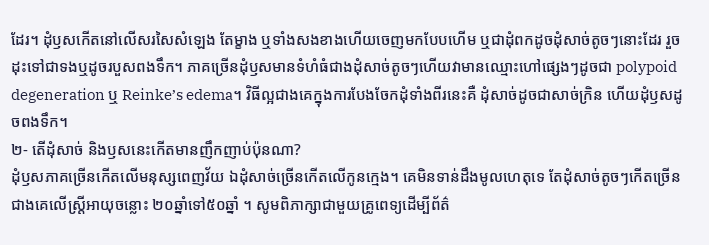ដែរ។ ដុំឫសកើតនៅលើសរសៃសំឡេង តែម្ខាង ឬទាំងសងខាងហើយចេញមកបែបហើម ឬជាដុំពកដូចដុំសាច់តូចៗនោះដែរ រួចដុះទៅជាទងឬដូចរបួសពងទឹក។ ភាគច្រើនដុំឫសមានទំហំធំជាងដុំសាច់តូចៗហើយវាមានឈ្មោះហៅផ្សេងៗដូចជា polypoid degeneration ឬ Reinke’s edema។ វិធីល្អជាងគេក្នុងការបែងចែកដុំទាំងពីរនេះគឺ ដុំសាច់ដូចជាសាច់ក្រិន ហើយដុំឫសដូចពងទឹក។
២- តើដុំសាច់ និងឫសនេះកើតមានញឹកញាប់ប៉ុនណា?
ដុំឫសភាគច្រើនកើតលើមនុស្សពេញវ័យ ឯដុំសាច់ច្រើនកើតលើកូនក្មេង។ គេមិនទាន់ដឹងមូលហេតុទេ តែដុំសាច់តូចៗកើតច្រើនជាងគេលើស្ត្រីអាយុចន្លោះ ២០ឆ្នាំទៅ៥០ឆ្នាំ ។ សូមពិភាក្សាជាមួយគ្រូពេទ្យដើម្បីព័ត៌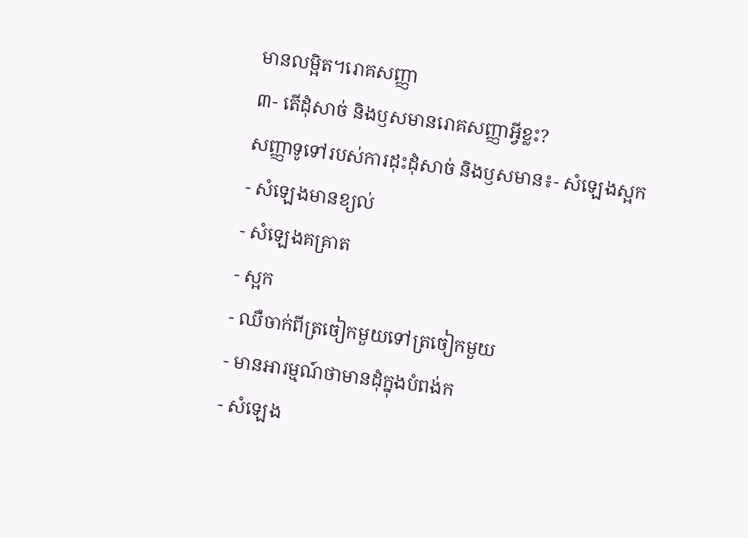មានលម្អិត។រោគសញ្ញា
៣- តើដុំសាច់ និងឫសមានរោគសញ្ញាអ្វីខ្លះ?
សញ្ញាទូទៅរបស់ការដុះដុំសាច់ និងឫសមាន៖- សំឡេងស្អក
- សំឡេងមានខ្យល់
- សំឡេងគគ្រាត
- ស្អក
- ឈឺចាក់ពីត្រចៀកមួយទៅត្រចៀកមួយ
- មានអារម្មណ៍ថាមានដុំក្នុងបំពង់ក
- សំឡេង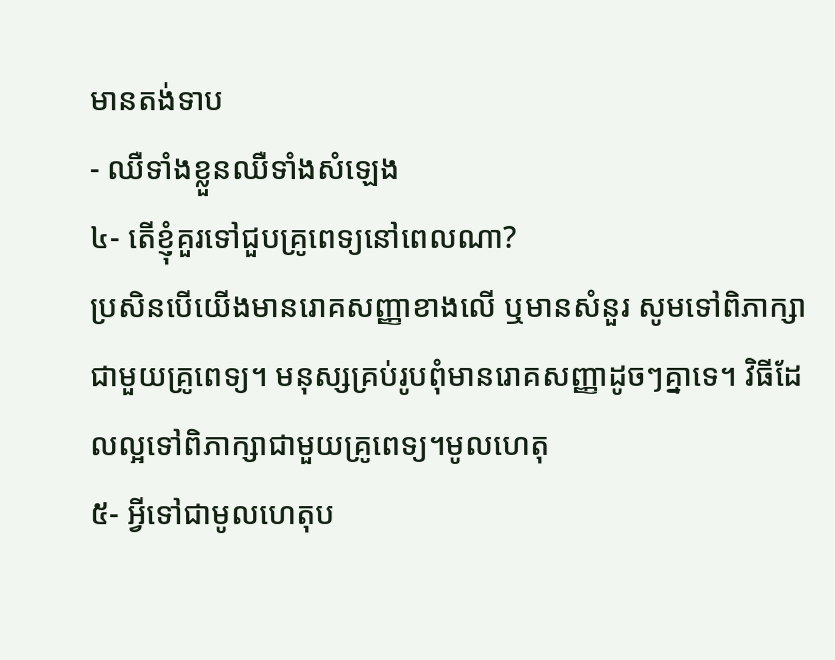មានតង់ទាប
- ឈឺទាំងខ្លួនឈឺទាំងសំឡេង
៤- តើខ្ញុំគួរទៅជួបគ្រូពេទ្យនៅពេលណា?
ប្រសិនបើយើងមានរោគសញ្ញាខាងលើ ឬមានសំនួរ សូមទៅពិភាក្សាជាមួយគ្រូពេទ្យ។ មនុស្សគ្រប់រូបពុំមានរោគសញ្ញាដូចៗគ្នាទេ។ វិធីដែលល្អទៅពិភាក្សាជាមួយគ្រូពេទ្យ។មូលហេតុ
៥- អ្វីទៅជាមូលហេតុប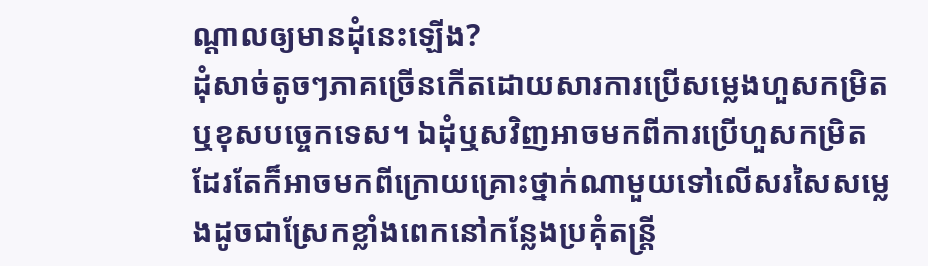ណ្តាលឲ្យមានដុំនេះឡើង?
ដុំសាច់តូចៗភាគច្រើនកើតដោយសារការប្រើសម្លេងហួសកម្រិតឬខុសបច្ចេកទេស។ ឯដុំឬសវិញអាចមកពីការប្រើហួសកម្រិតដែរតែក៏អាចមកពីក្រោយគ្រោះថ្នាក់ណាមួយទៅលើសរសៃសម្លេងដូចជាស្រែកខ្លាំងពេកនៅកន្លែងប្រគុំតន្រ្តី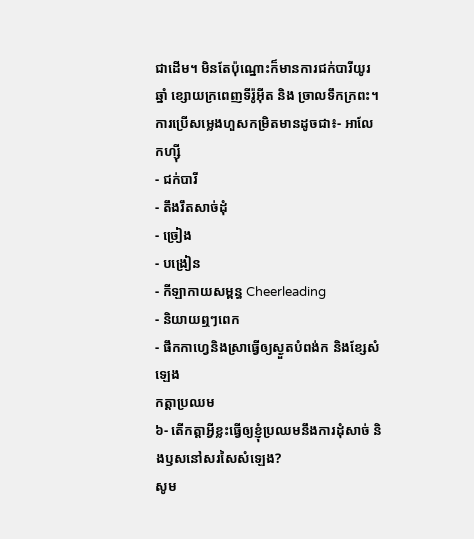ជាដើម។ មិនតែប៉ុណ្នោះក៏មានការជក់បារីយូរឆ្នាំ ខ្សោយក្រពេញទីរ៉ូអ៊ីត និង ច្រាលទឹកក្រពះ។ ការប្រើសម្លេងហួសកម្រិតមានដូចជា៖- អាលែកហ្ស៊ី
- ជក់បារី
- តឹងរឹតសាច់ដុំ
- ច្រៀង
- បង្រៀន
- កីឡាកាយសម្ពន្ធ Cheerleading
- និយាយឮៗពេក
- ផឹកកាហ្វេនិងស្រាធ្វើឲ្យស្ងួតបំពង់ក និងខ្សែសំឡេង
កត្តាប្រឈម
៦- តើកត្តាអ្វីខ្លះធ្វើឲ្យខ្ញុំប្រឈមនឹងការដុំសាច់ និងឫសនៅសរសៃសំឡេង?
សូម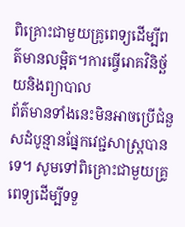ពិគ្រោះជាមួយគ្រូពេទ្យដើម្បីពត៌មានលម្អិត។ការធ្វើរោគវិនិច្ឆ័យនិងព្យាបាល
ព័ត៌មានទាំងនេះមិនអាចប្រើជំនួសដំបូន្មានផ្នែកវេជ្ជសាស្ត្របានទេ។ សូមទៅពិគ្រោះជាមួយគ្រូពេទ្យដើម្បីទទួ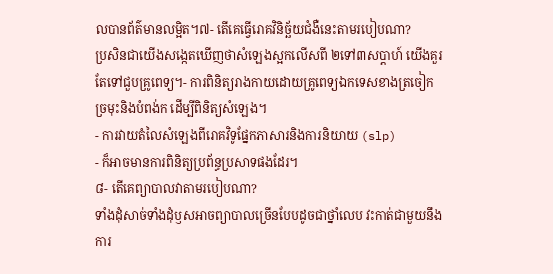លបានព័ត៌មានលម្អិត។៧- តើគេធ្វើរោគវិនិច្ឆ័យជំងឺនេះតាមរបៀបណា?
ប្រសិនជាយើងសង្កេតឃើញថាសំឡេងស្អកលើសពី ២ទៅ៣សប្តាហ៍ យើងគួរតែទៅជួបគ្រូពេទ្យ។- ការពិនិត្យរាងកាយដោយគ្រូពេទ្យឯកទេសខាងត្រចៀក ច្រមុះនិងបំពង់ក ដើម្បីពិនិត្យសំឡេង។
- ការវាយតំលៃសំឡេងពីរោគវិទូផ្នែកភាសារនិងការនិយាយ (slp)
- ក៏អាចមានការពិនិត្យប្រព័ន្ធប្រសាទផងដែរ។
៨- តើគេព្យាបាលវាតាមរបៀបណា?
ទាំងដុំសាច់ទាំងដុំឫសអាចព្យាបាលច្រើនបែបដូចជាថ្នាំលេប វះកាត់ជាមួយនឹងការ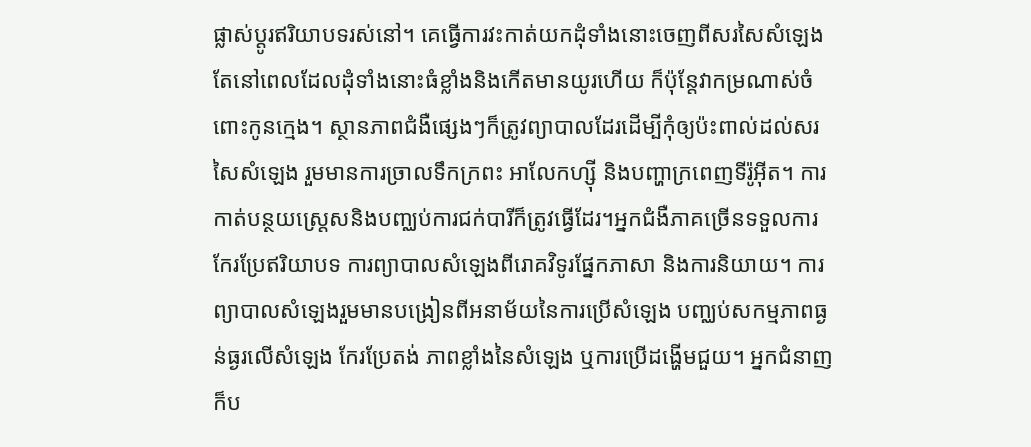ផ្លាស់ប្តូរឥរិយាបទរស់នៅ។ គេធ្វើការវះកាត់យកដុំទាំងនោះចេញពីសរសៃសំឡេងតែនៅពេលដែលដុំទាំងនោះធំខ្លាំងនិងកើតមានយូរហើយ ក៏ប៉ុន្តែវាកម្រណាស់ចំពោះកូនក្មេង។ ស្ថានភាពជំងឺផ្សេងៗក៏ត្រូវព្យាបាលដែរដើម្បីកុំឲ្យប៉ះពាល់ដល់សរសៃសំឡេង រួមមានការច្រាលទឹកក្រពះ អាលែកហ្ស៊ី និងបញ្ហាក្រពេញទីរ៉ូអ៊ីត។ ការកាត់បន្ថយស្ត្រេសនិងបញ្ឈប់ការជក់បារីក៏ត្រូវធ្វើដែរ។អ្នកជំងឺភាគច្រើនទទួលការកែរប្រែឥរិយាបទ ការព្យាបាលសំឡេងពីរោគវិទូរផ្នែកភាសា និងការនិយាយ។ ការព្យាបាលសំឡេងរួមមានបង្រៀនពីអនាម័យនៃការប្រើសំឡេង បញ្ឈប់សកម្មភាពធ្ងន់ធ្ងរលើសំឡេង កែរប្រែតង់ ភាពខ្លាំងនៃសំឡេង ឬការប្រើដង្ហើមជួយ។ អ្នកជំនាញក៏ប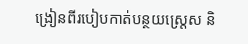ង្រៀនពីរបៀបកាត់បន្ថយស្ត្រេស និ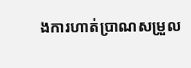ងការហាត់ប្រាណសម្រួល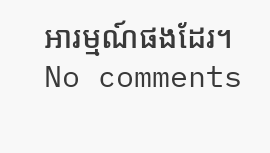អារម្មណ៍ផងដែរ។
No comments